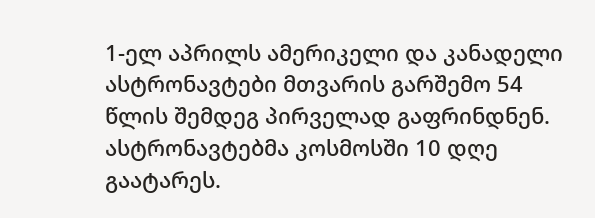1-ელ აპრილს ამერიკელი და კანადელი ასტრონავტები მთვარის გარშემო 54 წლის შემდეგ პირველად გაფრინდნენ. ასტრონავტებმა კოსმოსში 10 დღე გაატარეს.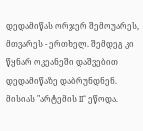დედამიწას ორჯერ შემოუარეს, მთვარეს - ერთხელ. შემდეგ კი წყნარ ოკეანეში დაშვებით დედამიწაზე დაბრუნდნენ.
მისიას "არტემის II“ ეწოდა.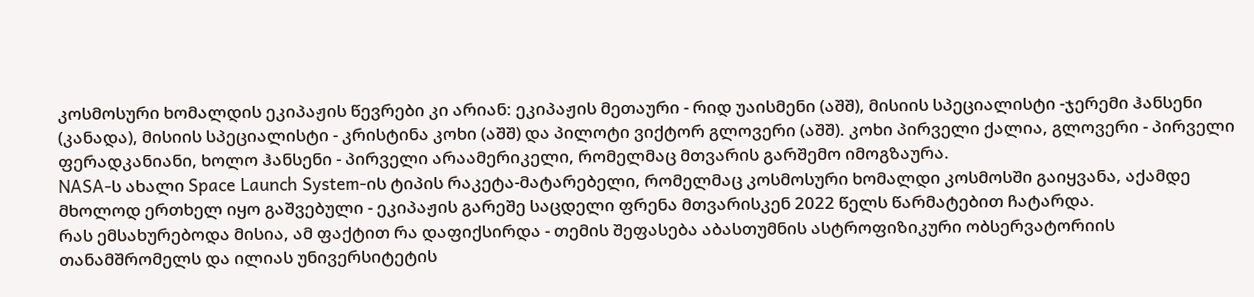კოსმოსური ხომალდის ეკიპაჟის წევრები კი არიან: ეკიპაჟის მეთაური - რიდ უაისმენი (აშშ), მისიის სპეციალისტი -ჯერემი ჰანსენი (კანადა), მისიის სპეციალისტი - კრისტინა კოხი (აშშ) და პილოტი ვიქტორ გლოვერი (აშშ). კოხი პირველი ქალია, გლოვერი - პირველი ფერადკანიანი, ხოლო ჰანსენი - პირველი არაამერიკელი, რომელმაც მთვარის გარშემო იმოგზაურა.
NASA-ს ახალი Space Launch System-ის ტიპის რაკეტა-მატარებელი, რომელმაც კოსმოსური ხომალდი კოსმოსში გაიყვანა, აქამდე მხოლოდ ერთხელ იყო გაშვებული - ეკიპაჟის გარეშე საცდელი ფრენა მთვარისკენ 2022 წელს წარმატებით ჩატარდა.
რას ემსახურებოდა მისია, ამ ფაქტით რა დაფიქსირდა - თემის შეფასება აბასთუმნის ასტროფიზიკური ობსერვატორიის თანამშრომელს და ილიას უნივერსიტეტის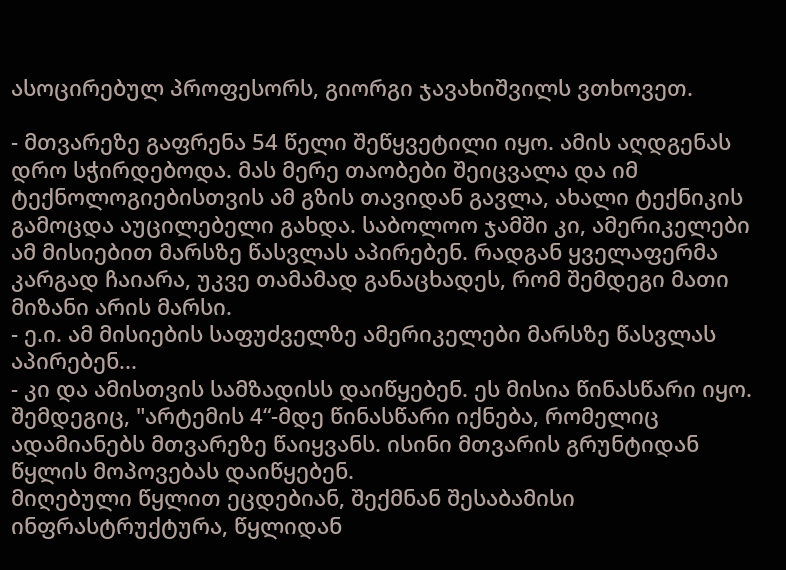ასოცირებულ პროფესორს, გიორგი ჯავახიშვილს ვთხოვეთ.

- მთვარეზე გაფრენა 54 წელი შეწყვეტილი იყო. ამის აღდგენას დრო სჭირდებოდა. მას მერე თაობები შეიცვალა და იმ ტექნოლოგიებისთვის ამ გზის თავიდან გავლა, ახალი ტექნიკის გამოცდა აუცილებელი გახდა. საბოლოო ჯამში კი, ამერიკელები ამ მისიებით მარსზე წასვლას აპირებენ. რადგან ყველაფერმა კარგად ჩაიარა, უკვე თამამად განაცხადეს, რომ შემდეგი მათი მიზანი არის მარსი.
- ე.ი. ამ მისიების საფუძველზე ამერიკელები მარსზე წასვლას აპირებენ...
- კი და ამისთვის სამზადისს დაიწყებენ. ეს მისია წინასწარი იყო. შემდეგიც, "არტემის 4“-მდე წინასწარი იქნება, რომელიც ადამიანებს მთვარეზე წაიყვანს. ისინი მთვარის გრუნტიდან წყლის მოპოვებას დაიწყებენ.
მიღებული წყლით ეცდებიან, შექმნან შესაბამისი ინფრასტრუქტურა, წყლიდან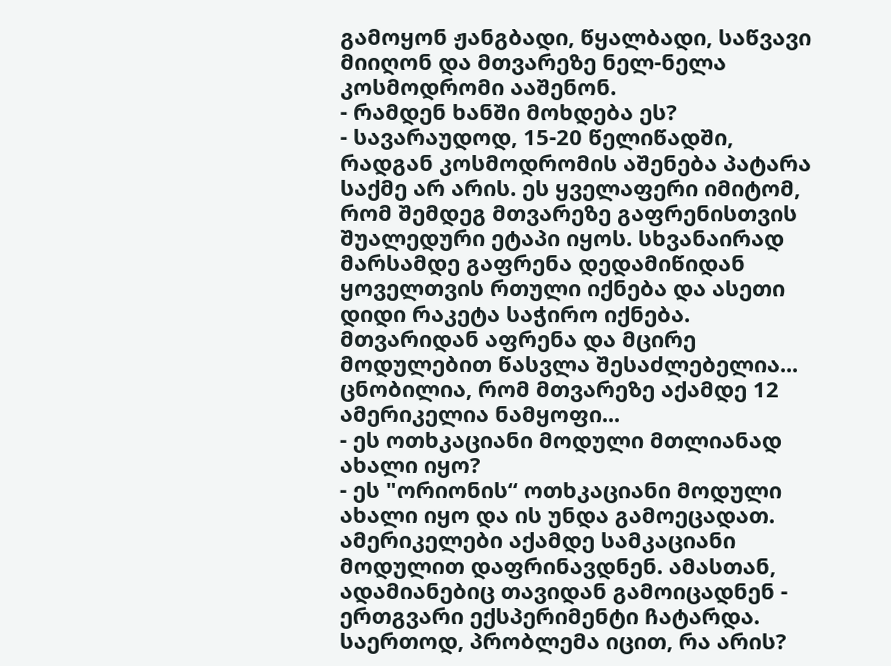გამოყონ ჟანგბადი, წყალბადი, საწვავი მიიღონ და მთვარეზე ნელ-ნელა კოსმოდრომი ააშენონ.
- რამდენ ხანში მოხდება ეს?
- სავარაუდოდ, 15-20 წელიწადში, რადგან კოსმოდრომის აშენება პატარა საქმე არ არის. ეს ყველაფერი იმიტომ, რომ შემდეგ მთვარეზე გაფრენისთვის შუალედური ეტაპი იყოს. სხვანაირად მარსამდე გაფრენა დედამიწიდან ყოველთვის რთული იქნება და ასეთი დიდი რაკეტა საჭირო იქნება. მთვარიდან აფრენა და მცირე მოდულებით წასვლა შესაძლებელია...
ცნობილია, რომ მთვარეზე აქამდე 12 ამერიკელია ნამყოფი...
- ეს ოთხკაციანი მოდული მთლიანად ახალი იყო?
- ეს "ორიონის“ ოთხკაციანი მოდული ახალი იყო და ის უნდა გამოეცადათ. ამერიკელები აქამდე სამკაციანი მოდულით დაფრინავდნენ. ამასთან, ადამიანებიც თავიდან გამოიცადნენ - ერთგვარი ექსპერიმენტი ჩატარდა. საერთოდ, პრობლემა იცით, რა არის?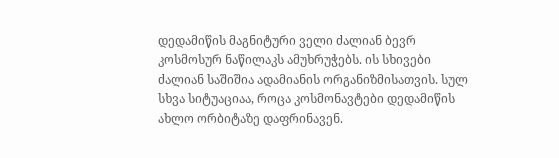დედამიწის მაგნიტური ველი ძალიან ბევრ კოსმოსურ ნაწილაკს ამუხრუჭებს. ის სხივები ძალიან საშიშია ადამიანის ორგანიზმისათვის. სულ სხვა სიტუაციაა, როცა კოსმონავტები დედამიწის ახლო ორბიტაზე დაფრინავენ.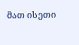მათ ისეთი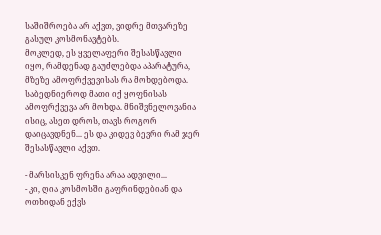საშიშროება არ აქვთ, ვიდრე მთვარეზე გასულ კოსმონავტებს.
მოკლედ, ეს ყველაფერი შესასწავლი იყო, რამდენად გაუძლებდა აპარატურა, მზეზე ამოფრქვევისას რა მოხდებოდა. საბედნიეროდ მათი იქ ყოფნისას ამოფრქვევა არ მოხდა. მნიშვნელოვანია ისიც, ასეთ დროს, თავს როგორ დაიცავდნენ... ეს და კიდევ ბევრი რამ ჯერ შესასწავლი აქვთ.

- მარსისკენ ფრენა არაა ადვილი...
- კი, ღია კოსმოსში გაფრინდებიან და ოთხიდან ექვს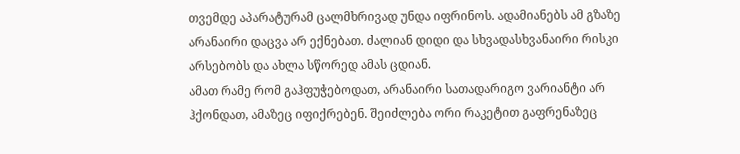თვემდე აპარატურამ ცალმხრივად უნდა იფრინოს. ადამიანებს ამ გზაზე არანაირი დაცვა არ ექნებათ. ძალიან დიდი და სხვადასხვანაირი რისკი არსებობს და ახლა სწორედ ამას ცდიან.
ამათ რამე რომ გაჰფუჭებოდათ, არანაირი სათადარიგო ვარიანტი არ ჰქონდათ, ამაზეც იფიქრებენ. შეიძლება ორი რაკეტით გაფრენაზეც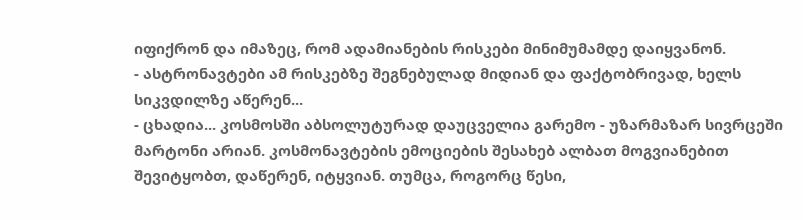იფიქრონ და იმაზეც, რომ ადამიანების რისკები მინიმუმამდე დაიყვანონ.
- ასტრონავტები ამ რისკებზე შეგნებულად მიდიან და ფაქტობრივად, ხელს სიკვდილზე აწერენ...
- ცხადია... კოსმოსში აბსოლუტურად დაუცველია გარემო - უზარმაზარ სივრცეში მარტონი არიან. კოსმონავტების ემოციების შესახებ ალბათ მოგვიანებით შევიტყობთ, დაწერენ, იტყვიან. თუმცა, როგორც წესი,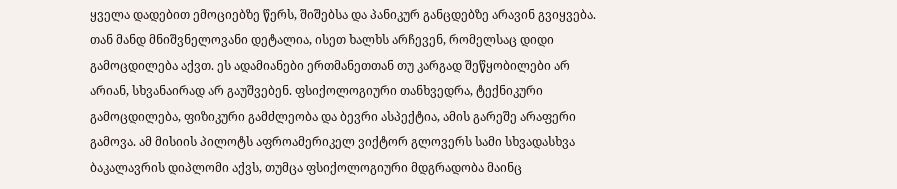ყველა დადებით ემოციებზე წერს, შიშებსა და პანიკურ განცდებზე არავინ გვიყვება. თან მანდ მნიშვნელოვანი დეტალია, ისეთ ხალხს არჩევენ, რომელსაც დიდი გამოცდილება აქვთ. ეს ადამიანები ერთმანეთთან თუ კარგად შეწყობილები არ არიან, სხვანაირად არ გაუშვებენ. ფსიქოლოგიური თანხვედრა, ტექნიკური გამოცდილება, ფიზიკური გამძლეობა და ბევრი ასპექტია, ამის გარეშე არაფერი გამოვა. ამ მისიის პილოტს აფროამერიკელ ვიქტორ გლოვერს სამი სხვადასხვა ბაკალავრის დიპლომი აქვს, თუმცა ფსიქოლოგიური მდგრადობა მაინც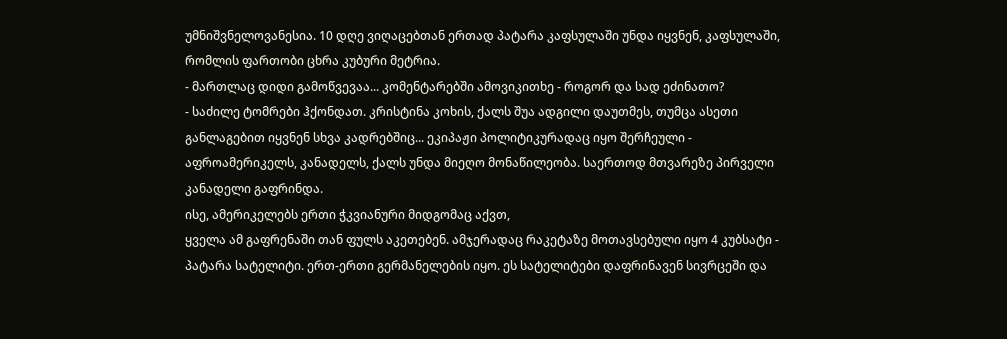უმნიშვნელოვანესია. 10 დღე ვიღაცებთან ერთად პატარა კაფსულაში უნდა იყვნენ, კაფსულაში, რომლის ფართობი ცხრა კუბური მეტრია.
- მართლაც დიდი გამოწვევაა... კომენტარებში ამოვიკითხე - როგორ და სად ეძინათო?
- საძილე ტომრები ჰქონდათ. კრისტინა კოხის, ქალს შუა ადგილი დაუთმეს, თუმცა ასეთი განლაგებით იყვნენ სხვა კადრებშიც... ეკიპაჟი პოლიტიკურადაც იყო შერჩეული - აფროამერიკელს, კანადელს, ქალს უნდა მიეღო მონაწილეობა. საერთოდ მთვარეზე პირველი კანადელი გაფრინდა.
ისე, ამერიკელებს ერთი ჭკვიანური მიდგომაც აქვთ,
ყველა ამ გაფრენაში თან ფულს აკეთებენ. ამჯერადაც რაკეტაზე მოთავსებული იყო 4 კუბსატი - პატარა სატელიტი. ერთ-ერთი გერმანელების იყო. ეს სატელიტები დაფრინავენ სივრცეში და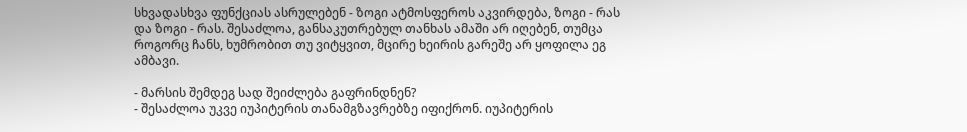სხვადასხვა ფუნქციას ასრულებენ - ზოგი ატმოსფეროს აკვირდება, ზოგი - რას და ზოგი - რას. შესაძლოა, განსაკუთრებულ თანხას ამაში არ იღებენ, თუმცა როგორც ჩანს, ხუმრობით თუ ვიტყვით, მცირე ხეირის გარეშე არ ყოფილა ეგ ამბავი.

- მარსის შემდეგ სად შეიძლება გაფრინდნენ?
- შესაძლოა უკვე იუპიტერის თანამგზავრებზე იფიქრონ. იუპიტერის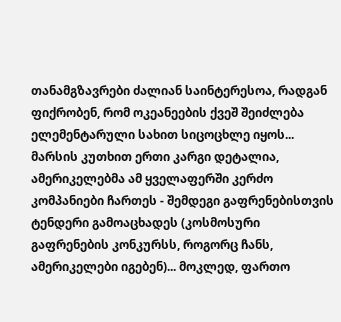თანამგზავრები ძალიან საინტერესოა, რადგან ფიქრობენ, რომ ოკეანეების ქვეშ შეიძლება ელემენტარული სახით სიცოცხლე იყოს...
მარსის კუთხით ერთი კარგი დეტალია, ამერიკელებმა ამ ყველაფერში კერძო კომპანიები ჩართეს - შემდეგი გაფრენებისთვის ტენდერი გამოაცხადეს (კოსმოსური გაფრენების კონკურსს, როგორც ჩანს, ამერიკელები იგებენ)... მოკლედ, ფართო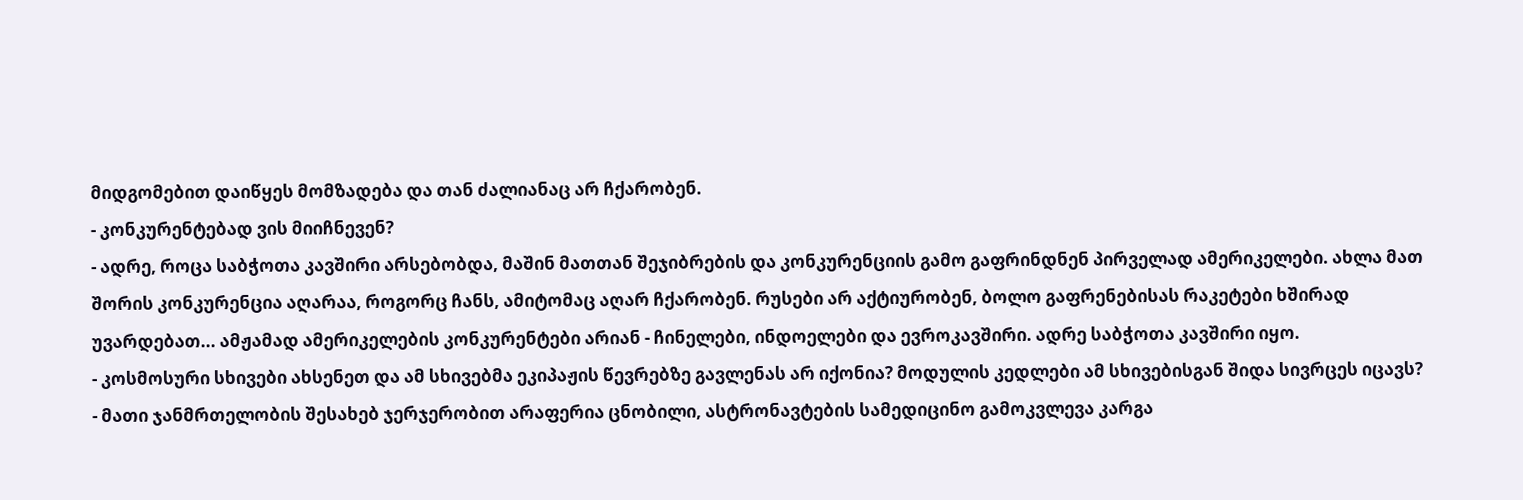მიდგომებით დაიწყეს მომზადება და თან ძალიანაც არ ჩქარობენ.
- კონკურენტებად ვის მიიჩნევენ?
- ადრე, როცა საბჭოთა კავშირი არსებობდა, მაშინ მათთან შეჯიბრების და კონკურენციის გამო გაფრინდნენ პირველად ამერიკელები. ახლა მათ შორის კონკურენცია აღარაა, როგორც ჩანს, ამიტომაც აღარ ჩქარობენ. რუსები არ აქტიურობენ, ბოლო გაფრენებისას რაკეტები ხშირად უვარდებათ... ამჟამად ამერიკელების კონკურენტები არიან - ჩინელები, ინდოელები და ევროკავშირი. ადრე საბჭოთა კავშირი იყო.
- კოსმოსური სხივები ახსენეთ და ამ სხივებმა ეკიპაჟის წევრებზე გავლენას არ იქონია? მოდულის კედლები ამ სხივებისგან შიდა სივრცეს იცავს?
- მათი ჯანმრთელობის შესახებ ჯერჯერობით არაფერია ცნობილი, ასტრონავტების სამედიცინო გამოკვლევა კარგა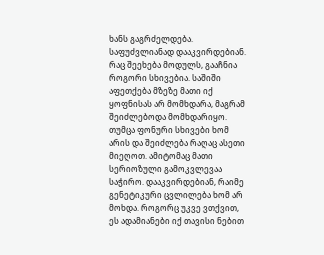ხანს გაგრძელდება. საფუძვლიანად დააკვირდებიან.
რაც შეეხება მოდულს, გააჩნია როგორი სხივებია. საშიში აფეთქება მზეზე მათი იქ ყოფნისას არ მომხდარა, მაგრამ შეიძლებოდა მომხდარიყო. თუმცა ფონური სხივები ხომ არის და შეიძლება რაღაც ასეთი მიეღოთ. ამიტომაც მათი სერიოზული გამოკვლევაა საჭირო. დააკვირდებიან, რაიმე გენეტიკური ცვლილება ხომ არ მოხდა. როგორც უკვე ვთქვით, ეს ადამიანები იქ თავისი ნებით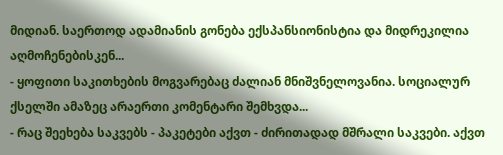მიდიან. საერთოდ ადამიანის გონება ექსპანსიონისტია და მიდრეკილია აღმოჩენებისკენ...
- ყოფითი საკითხების მოგვარებაც ძალიან მნიშვნელოვანია. სოციალურ ქსელში ამაზეც არაერთი კომენტარი შემხვდა...
- რაც შეეხება საკვებს - პაკეტები აქვთ - ძირითადად მშრალი საკვები. აქვთ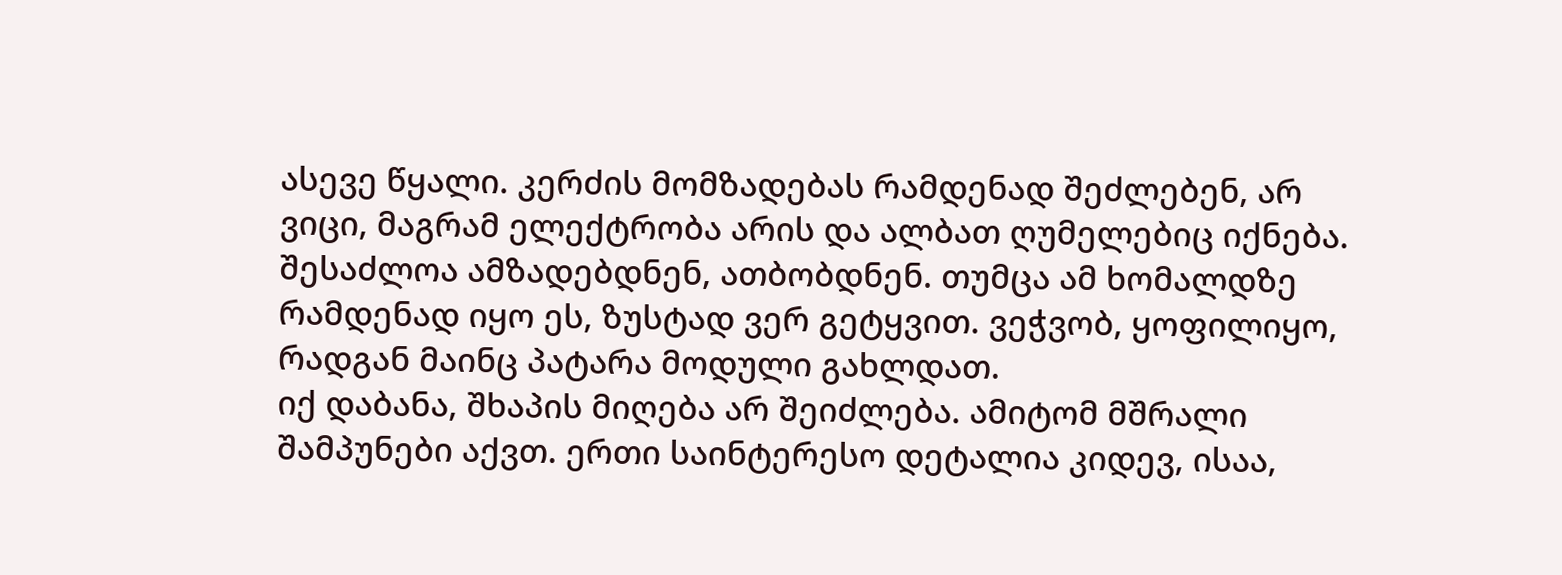ასევე წყალი. კერძის მომზადებას რამდენად შეძლებენ, არ ვიცი, მაგრამ ელექტრობა არის და ალბათ ღუმელებიც იქნება. შესაძლოა ამზადებდნენ, ათბობდნენ. თუმცა ამ ხომალდზე რამდენად იყო ეს, ზუსტად ვერ გეტყვით. ვეჭვობ, ყოფილიყო, რადგან მაინც პატარა მოდული გახლდათ.
იქ დაბანა, შხაპის მიღება არ შეიძლება. ამიტომ მშრალი შამპუნები აქვთ. ერთი საინტერესო დეტალია კიდევ, ისაა,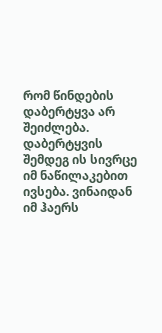რომ წინდების დაბერტყვა არ შეიძლება. დაბერტყვის შემდეგ ის სივრცე იმ ნაწილაკებით ივსება. ვინაიდან იმ ჰაერს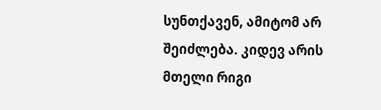სუნთქავენ, ამიტომ არ შეიძლება. კიდევ არის მთელი რიგი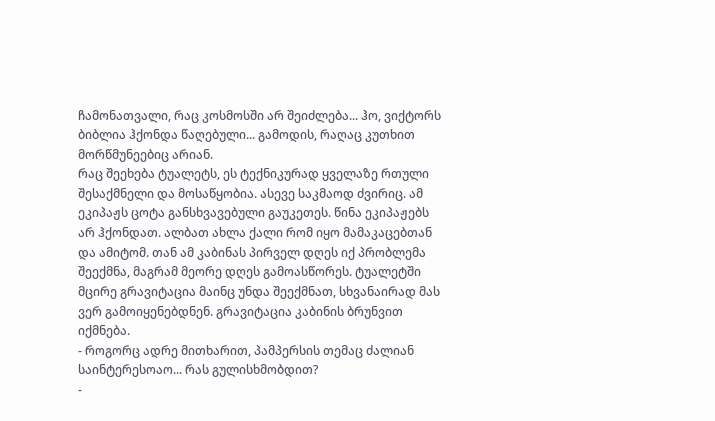ჩამონათვალი, რაც კოსმოსში არ შეიძლება... ჰო, ვიქტორს ბიბლია ჰქონდა წაღებული... გამოდის, რაღაც კუთხით მორწმუნეებიც არიან.
რაც შეეხება ტუალეტს, ეს ტექნიკურად ყველაზე რთული შესაქმნელი და მოსაწყობია. ასევე საკმაოდ ძვირიც. ამ ეკიპაჟს ცოტა განსხვავებული გაუკეთეს. წინა ეკიპაჟებს არ ჰქონდათ. ალბათ ახლა ქალი რომ იყო მამაკაცებთან და ამიტომ. თან ამ კაბინას პირველ დღეს იქ პრობლემა შეექმნა, მაგრამ მეორე დღეს გამოასწორეს. ტუალეტში მცირე გრავიტაცია მაინც უნდა შეექმნათ, სხვანაირად მას ვერ გამოიყენებდნენ. გრავიტაცია კაბინის ბრუნვით იქმნება.
- როგორც ადრე მითხარით, პამპერსის თემაც ძალიან საინტერესოაო... რას გულისხმობდით?
-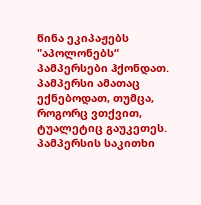წინა ეკიპაჟებს "აპოლონებს“ პამპერსები ჰქონდათ. პამპერსი ამათაც ექნებოდათ, თუმცა, როგორც ვთქვით, ტუალეტიც გაუკეთეს. პამპერსის საკითხი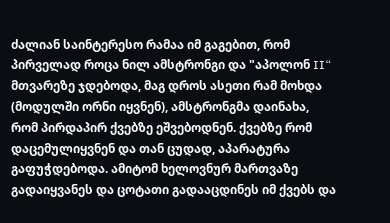ძალიან საინტერესო რამაა იმ გაგებით, რომ პირველად როცა ნილ ამსტრონგი და "აპოლონ II“ მთვარეზე ჯდებოდა, მაგ დროს ასეთი რამ მოხდა (მოდულში ორნი იყვნენ), ამსტრონგმა დაინახა, რომ პირდაპირ ქვებზე ეშვებოდნენ. ქვებზე რომ დაცემულიყვნენ და თან ცუდად, აპარატურა გაფუჭდებოდა. ამიტომ ხელოვნურ მართვაზე გადაიყვანეს და ცოტათი გადააცდინეს იმ ქვებს და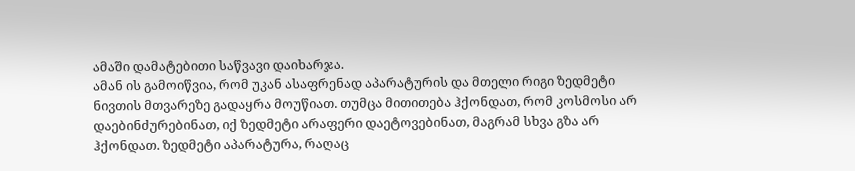ამაში დამატებითი საწვავი დაიხარჯა.
ამან ის გამოიწვია, რომ უკან ასაფრენად აპარატურის და მთელი რიგი ზედმეტი ნივთის მთვარეზე გადაყრა მოუწიათ. თუმცა მითითება ჰქონდათ, რომ კოსმოსი არ დაებინძურებინათ, იქ ზედმეტი არაფერი დაეტოვებინათ, მაგრამ სხვა გზა არ ჰქონდათ. ზედმეტი აპარატურა, რაღაც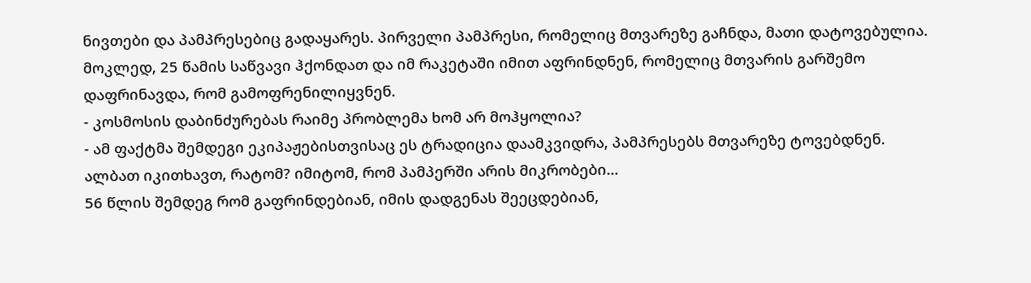ნივთები და პამპრესებიც გადაყარეს. პირველი პამპრესი, რომელიც მთვარეზე გაჩნდა, მათი დატოვებულია.
მოკლედ, 25 წამის საწვავი ჰქონდათ და იმ რაკეტაში იმით აფრინდნენ, რომელიც მთვარის გარშემო დაფრინავდა, რომ გამოფრენილიყვნენ.
- კოსმოსის დაბინძურებას რაიმე პრობლემა ხომ არ მოჰყოლია?
- ამ ფაქტმა შემდეგი ეკიპაჟებისთვისაც ეს ტრადიცია დაამკვიდრა, პამპრესებს მთვარეზე ტოვებდნენ.
ალბათ იკითხავთ, რატომ? იმიტომ, რომ პამპერში არის მიკრობები...
56 წლის შემდეგ რომ გაფრინდებიან, იმის დადგენას შეეცდებიან,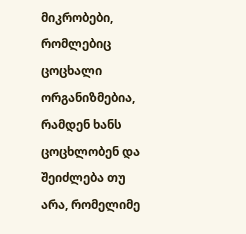მიკრობები, რომლებიც ცოცხალი ორგანიზმებია, რამდენ ხანს ცოცხლობენ და შეიძლება თუ არა, რომელიმე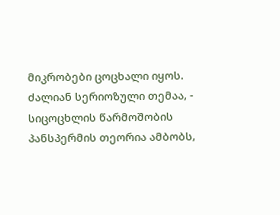მიკრობები ცოცხალი იყოს. ძალიან სერიოზული თემაა, - სიცოცხლის წარმოშობის პანსპერმის თეორია ამბობს,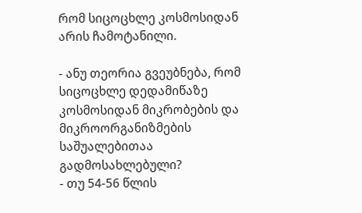რომ სიცოცხლე კოსმოსიდან არის ჩამოტანილი.

- ანუ თეორია გვეუბნება, რომ სიცოცხლე დედამიწაზე კოსმოსიდან მიკრობების და მიკროორგანიზმების საშუალებითაა გადმოსახლებული?
- თუ 54-56 წლის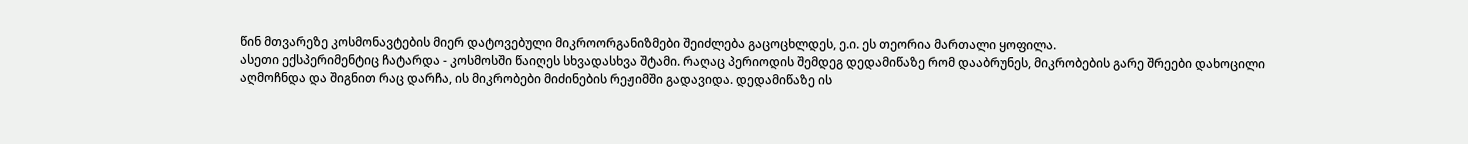წინ მთვარეზე კოსმონავტების მიერ დატოვებული მიკროორგანიზმები შეიძლება გაცოცხლდეს, ე.ი. ეს თეორია მართალი ყოფილა.
ასეთი ექსპერიმენტიც ჩატარდა - კოსმოსში წაიღეს სხვადასხვა შტამი. რაღაც პერიოდის შემდეგ დედამიწაზე რომ დააბრუნეს, მიკრობების გარე შრეები დახოცილი აღმოჩნდა და შიგნით რაც დარჩა, ის მიკრობები მიძინების რეჟიმში გადავიდა. დედამიწაზე ის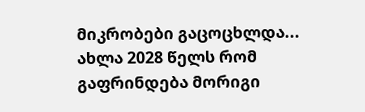მიკრობები გაცოცხლდა... ახლა 2028 წელს რომ გაფრინდება მორიგი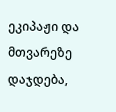ეკიპაჟი და მთვარეზე დაჯდება,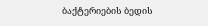ბაქტერიების ბედის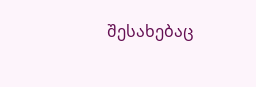შესახებაც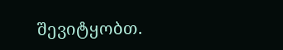შევიტყობთ.